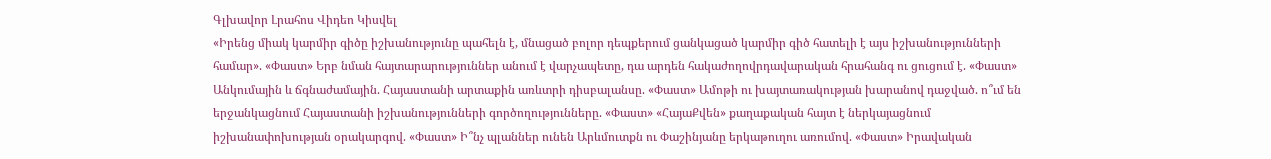Գլխավոր Լրահոս Վիդեո Կիսվել
«Իրենց միակ կարմիր գիծը իշխանությունը պահելն է, մնացած բոլոր դեպքերում ցանկացած կարմիր գիծ հատելի է այս իշխանությունների համար». «Փաստ» Երբ նման հայտարարություններ անում է վարչապետը, դա արդեն հակաժողովրդավարական հրահանգ ու ցուցում է. «Փաստ» Անկումային և ճգնաժամային. Հայաստանի արտաքին առևտրի դիսբալանսը. «Փաստ» Ամոթի ու խայտառակության խարանով դաջված. ո՞ւմ են երջանկացնում Հայաստանի իշխանությունների գործողությունները. «Փաստ» «ՀայաՔվեն» քաղաքական հայտ է ներկայացնում իշխանափոխության օրակարգով. «Փաստ» Ի՞նչ պլաններ ունեն Արևմուտքն ու Փաշինյանը երկաթուղու առումով. «Փաստ» Իրավական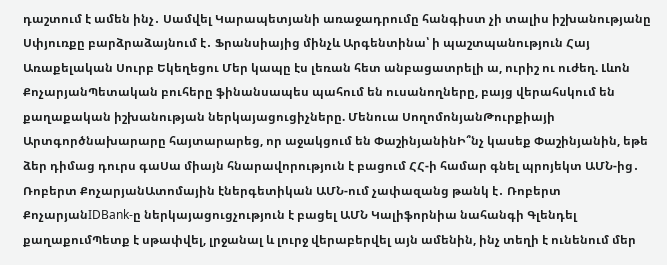դաշտում է ամեն ինչ․ Սամվել Կարապետյանի առաջադրումը հանգիստ չի տալիս իշխանությանը Սփյուռքը բարձրաձայնում է․ Ֆրանսիայից մինչև Արգենտինա՝ ի պաշտպանություն Հայ Առաքելական Սուրբ Եկեղեցու Մեր կապը էս լեռան հետ անբացատրելի ա, ուրիշ ու ուժեղ. Լևոն ՔոչարյանՊետական բուհերը ֆինանսապես պահում են ուսանողները, բայց վերահսկում են քաղաքական իշխանության ներկայացուցիչները. Մենուա ՍողոմոնյանԹուրքիայի Արտգործնախարարը հայտարարեց, որ աջակցում են ՓաշինյանինԻ՞նչ կասեք Փաշինյանին, եթե ձեր դիմաց դուրս գաՍա միայն հնարավորություն է բացում ՀՀ-ի համար գնել պրոյեկտ ԱՄՆ-ից․ Ռոբերտ ՔոչարյանԱտոմային էներգետիկան ԱՄՆ-ում չափազանց թանկ է․ Ռոբերտ ՔոչարյանIDBank-ը ներկայացուցչություն է բացել ԱՄՆ Կալիֆորնիա նահանգի Գլենդել քաղաքումՊետք է սթափվել, լրջանալ և լուրջ վերաբերվել այն ամենին, ինչ տեղի է ունենում մեր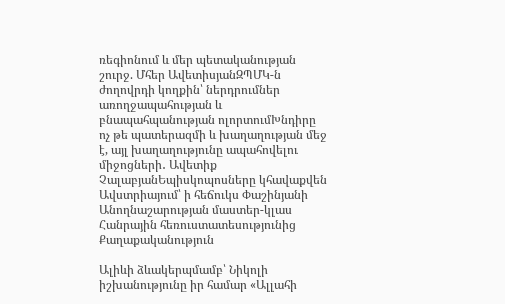ռեգիոնում և մեր պետականության շուրջ. Մհեր ԱվետիսյանԶՊՄԿ-ն ժողովրդի կողքին՝ ներդրումներ առողջապահության և բնապահպանության ոլորտումԽնդիրը ոչ թե պատերազմի և խաղաղության մեջ է, այլ խաղաղությունը ապահովելու միջոցների․ Ավետիք ՉալաբյանԵպիսկոպոսները կհավաքվեն Ավստրիայում՝ ի հեճուկս Փաշինյանի Անողնաշարության մաստեր-կլաս Հանրային հեռուստատեսությունից
Քաղաքականություն

Ալիևի ձևակերպմամբ՝ Նիկոլի իշխանությունը իր համար «Ալլահի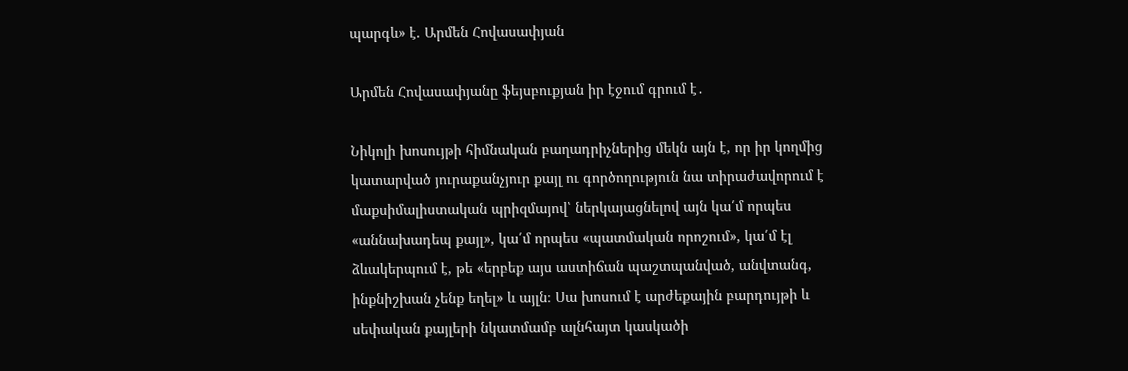պարգև» է. Արմեն Հովասափյան

Արմեն Հովասափյանը ֆեյսբուքյան իր էջում գրում է․

Նիկոլի խոսույթի հիմնական բաղադրիչներից մեկն այն է, որ իր կողմից կատարված յուրաքանչյուր քայլ ու գործողություն նա տիրաժավորում է մաքսիմալիստական պրիզմայով՝ ներկայացնելով այն կա՛մ որպես «աննախադեպ քայլ», կա՛մ որպես «պատմական որոշում», կա՛մ էլ ձևակերպում է, թե «երբեք այս աստիճան պաշտպանված, անվտանգ, ինքնիշխան չենք եղել» և այլն։ Սա խոսում է արժեքային բարդույթի և սեփական քայլերի նկատմամբ ալնհայտ կասկածի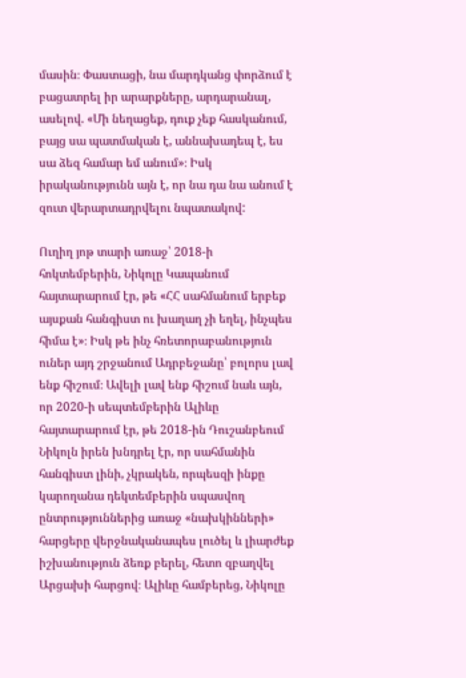մասին։ Փաստացի, նա մարդկանց փորձում է բացատրել իր արարքները, արդարանալ, ասելով. «Մի նեղացեք, դուք չեք հասկանում, բայց սա պատմական է, աննախադեպ է, ես սա ձեզ համար եմ անում»։ Իսկ իրականությունն այն է, որ նա դա նա անում է զուտ վերարտադրվելու նպատակով:

Ուղիղ յոթ տարի առաջ՝ 2018-ի հոկտեմբերին, Նիկոլը Կապանում հայտարարում էր, թե «ՀՀ սահմանում երբեք այսքան հանգիստ ու խաղաղ չի եղել, ինչպես հիմա է»։ Իսկ թե ինչ հռետորաբանություն ուներ այդ շրջանում Ադրբեջանը՝ բոլորս լավ ենք հիշում։ Ավելի լավ ենք հիշում նաև այն, որ 2020-ի սեպտեմբերին Ալիևը հայտարարում էր, թե 2018-ին Դուշանբեում Նիկոլն իրեն խնդրել էր, որ սահմանին հանգիստ լինի, չկրակեն, որպեսզի ինքը կարողանա դեկտեմբերին սպասվող ընտրություններից առաջ «նախկինների» հարցերը վերջնականապես լուծել և լիարժեք իշխանություն ձեռք բերել, հետո զբաղվել Արցախի հարցով։ Ալիևը համբերեց, Նիկոլը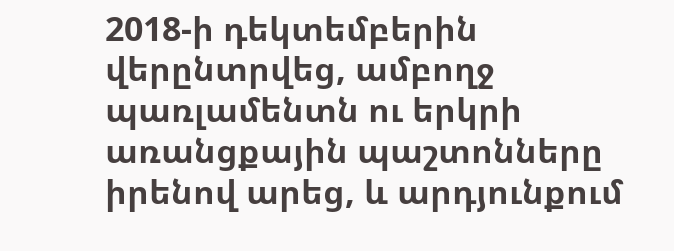2018-ի դեկտեմբերին վերընտրվեց, ամբողջ պառլամենտն ու երկրի առանցքային պաշտոնները իրենով արեց, և արդյունքում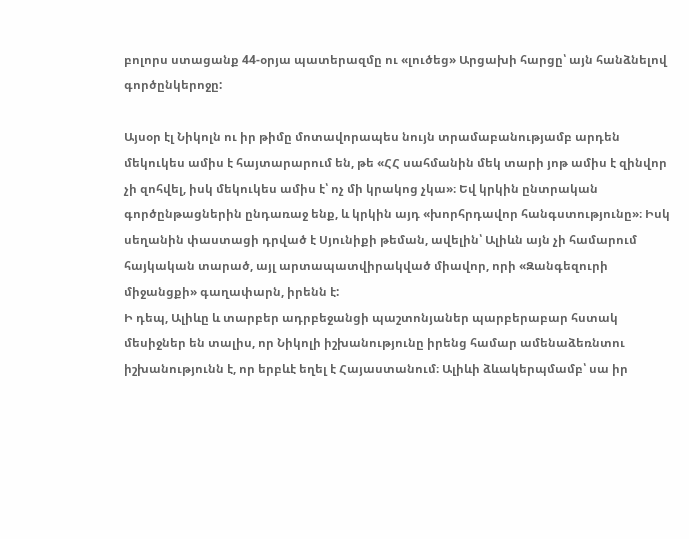բոլորս ստացանք 44-օրյա պատերազմը ու «լուծեց» Արցախի հարցը՝ այն հանձնելով գործընկերոջը:

Այսօր էլ Նիկոլն ու իր թիմը մոտավորապես նույն տրամաբանությամբ արդեն մեկուկես ամիս է հայտարարում են, թե «ՀՀ սահմանին մեկ տարի յոթ ամիս է զինվոր չի զոհվել, իսկ մեկուկես ամիս է՝ ոչ մի կրակոց չկա»։ Եվ կրկին ընտրական գործընթացներին ընդառաջ ենք, և կրկին այդ «խորհրդավոր հանգստությունը»։ Իսկ սեղանին փաստացի դրված է Սյունիքի թեման, ավելին՝ Ալիևն այն չի համարում հայկական տարած, այլ արտապատվիրակված միավոր, որի «Զանգեզուրի միջանցքի» գաղափարն, իրենն է:
Ի դեպ, Ալիևը և տարբեր ադրբեջանցի պաշտոնյաներ պարբերաբար հստակ մեսիջներ են տալիս, որ Նիկոլի իշխանությունը իրենց համար ամենաձեռնտու իշխանությունն է, որ երբևէ եղել է Հայաստանում։ Ալիևի ձևակերպմամբ՝ սա իր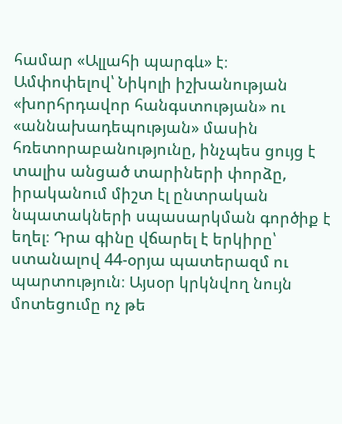համար «Ալլահի պարգև» է։
Ամփոփելով՝ Նիկոլի իշխանության «խորհրդավոր հանգստության» ու «աննախադեպության» մասին հռետորաբանությունը, ինչպես ցույց է տալիս անցած տարիների փորձը, իրականում միշտ էլ ընտրական նպատակների սպասարկման գործիք է եղել։ Դրա գինը վճարել է երկիրը՝ ստանալով 44-օրյա պատերազմ ու պարտություն։ Այսօր կրկնվող նույն մոտեցումը ոչ թե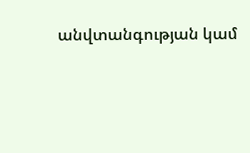անվտանգության կամ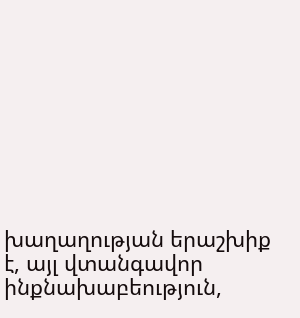խաղաղության երաշխիք է, այլ վտանգավոր ինքնախաբեություն,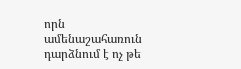որն ամենաշահառուն դարձնում է ոչ թե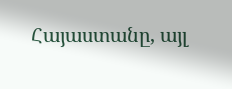Հայաստանը, այլ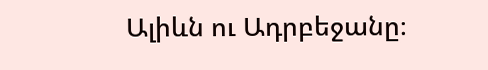Ալիևն ու Ադրբեջանը։